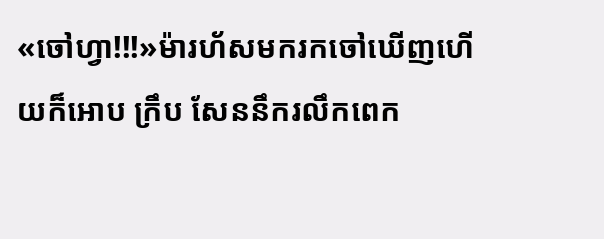«ចៅហ្វា!!!»ម៉ារហ័សមករកចៅឃើញហើយក៏អោប ក្រឹប សែននឹករលឹកពេក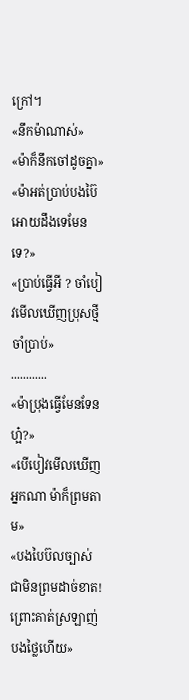ក្រៅ។
«នឹកម៉ាណាស់»
«ម៉ាក៏នឹកចៅដូចគ្នា»
«ម៉ាអត់ប្រាប់បងប៊ៃអោយដឹងទេមែនទេ?»
«ប្រាប់ធ្វើអី ? ចាំបៀវមើលឃើញប្រុសថ្មីចាំប្រាប់»
............
«ម៉ាប្រុងធ្វើមែនទែនហ្អ៎?»
«បើបៀវមើលឃើញអ្នកណា ម៉ាក៏ព្រមតាម»
«បងបៃប៊លច្បាស់ជាមិនព្រមដាច់ខាត! ព្រោះគាត់ស្រឡាញ់បងថ្លៃហើយ»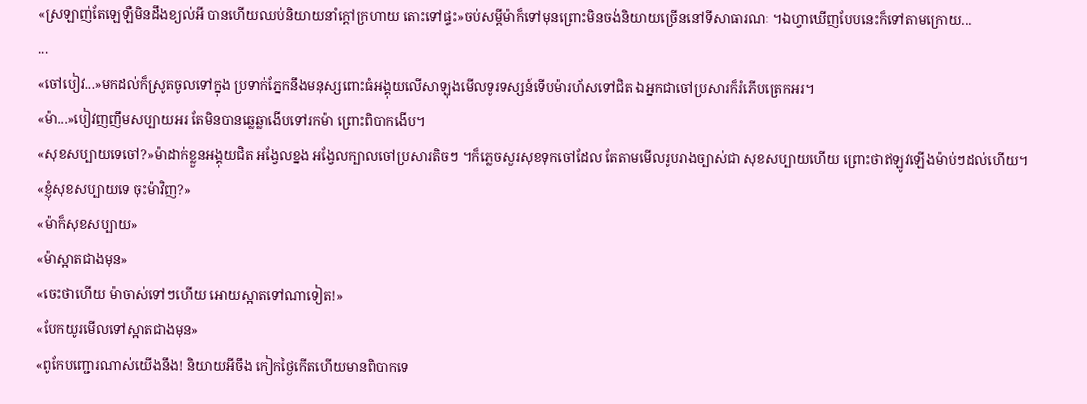«ស្រឡាញ់តែឡេឡឺមិនដឹងខ្យល់អី បានហើយឈប់និយាយនាំក្តៅក្រហាយ តោះទៅផ្ទះ»ចប់សម្តីម៉ាក៏ទៅមុនព្រោះមិនចង់និយាយច្រើននៅទីសាធារណៈ ។ឯហ្វាឃើញបែបនេះក៏ទៅតាមក្រោយ...
...
«ចៅបៀវ...»មកដល់ក៏ស្រូតចូលទៅក្នុង ប្រទាក់ភ្នែកនឹងមនុស្សពោះធំអង្គុយលើសាឡុងមើលទូរទស្សន៍ទើបម៉ារហ័សទៅជិត ឯអ្នកជាចៅប្រសារក៏រំភើបត្រេកអរ។
«ម៉ា...»បៀវញញឹមសប្បាយអរ តែមិនបានឆ្លេឆ្លាងើបទៅរកម៉ា ព្រោះពិបាកងើប។
«សុខសប្បាយទេចៅ?»ម៉ាដាក់ខ្លួនអង្គុយជិត អង្វែលខ្នង អង្វែលក្បាលចៅប្រសារតិចៗ ។ក៏ភ្លេចសួរសុខទុកចៅដែល តែតាមមើលរូបរាងច្បាស់ជា សុខសប្បាយហើយ ព្រោះថាឥឡូវឡើងម៉ាប់ៗដល់ហើយ។
«ខ្ញុំសុខសប្បាយទេ ចុះម៉ាវិញ?»
«ម៉ាក៏សុខសប្បាយ»
«ម៉ាស្អាតជាងមុន»
«ចេះថាហើយ ម៉ាចាស់ទៅៗហើយ អោយស្អាតទៅណាទៀត!»
«បែកយូរមើលទៅស្អាតជាងមុន»
«ពូកែបញ្ជោរណាស់យើងនឹង! និយាយអីចឹង កៀកថ្ងៃកើតហើយមានពិបាកទេ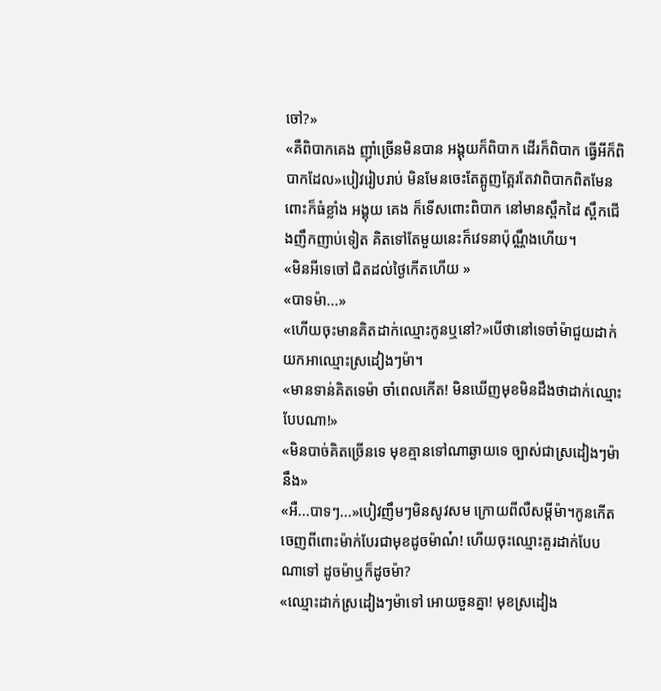ចៅ?»
«គឺពិបាកគេង ញុាំច្រើនមិនបាន អង្គុយក៏ពិបាក ដើរក៏ពិបាក ធ្វើអីក៏ពិបាកដែល»បៀវរៀបរាប់ មិនមែនចេះតែត្អូញត្អែរតែវាពិបាកពិតមែន ពោះក៏ធំខ្លាំង អង្គុយ គេង ក៏ទើសពោះពិបាក នៅមានស្ពឹកដៃ ស្ពឹកជើងញឹកញាប់ទៀត គិតទៅតែមួយនេះក៏វេទនាប៉ុណ្ណឹងហើយ។
«មិនអីទេចៅ ជិតដល់ថ្ងៃកើតហើយ »
«បាទម៉ា...»
«ហើយចុះមានគិតដាក់ឈ្មោះកូនឬនៅ?»បើថានៅទេចាំម៉ាជួយដាក់ យកអាឈ្មោះស្រដៀងៗម៉ា។
«មានទាន់គិតទេម៉ា ចាំពេលកើត! មិនឃើញមុខមិនដឹងថាដាក់ឈ្មោះបែបណា!»
«មិនបាច់គិតច្រើនទេ មុខគ្មានទៅណាឆ្ងាយទេ ច្បាស់ជាស្រដៀងៗម៉ានឹង»
«អឺ...បាទៗ...»បៀវញឹមៗមិនសូវសម ក្រោយពីលឺសម្តីម៉ា។កូនកើតចេញពីពោះម៉ាក់បែរជាមុខដូចម៉ាណ៎! ហើយចុះឈ្មោះគួរដាក់បែបណាទៅ ដូចម៉ាឬក៏ដូចម៉ា?
«ឈ្មោះដាក់ស្រដៀងៗម៉ាទៅ អោយចួនគ្នា! មុខស្រដៀង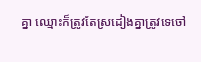គ្នា ឈ្មោះក៏ត្រូវតែស្រដៀងគ្នាត្រូវទេចៅ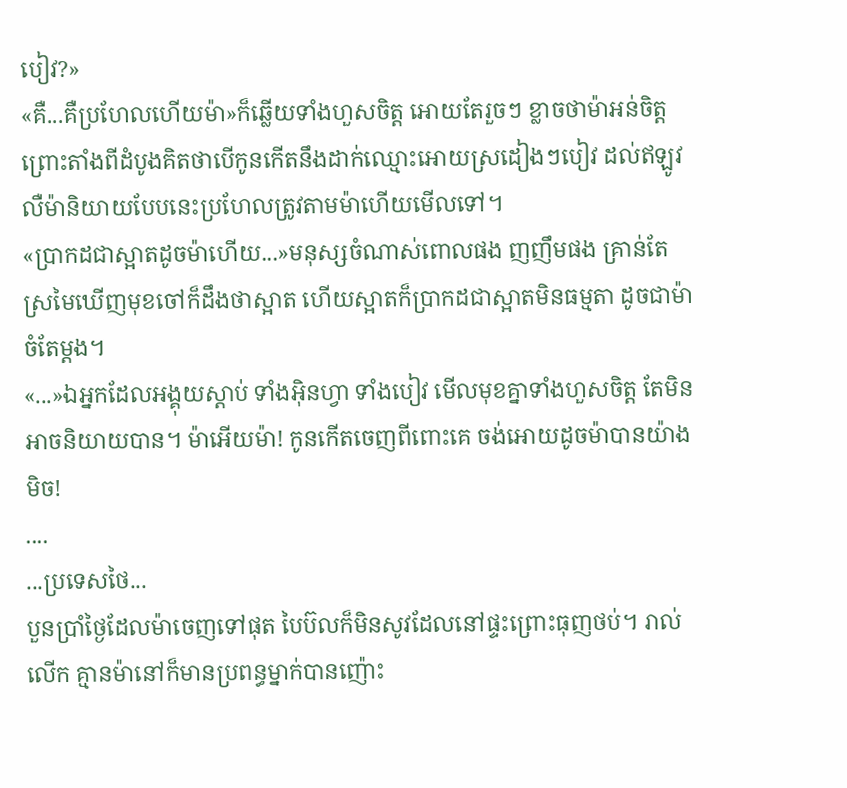បៀវ?»
«គឺ...គឺប្រហែលហើយម៉ា»ក៏ឆ្លើយទាំងហួសចិត្ត អោយតែរួចៗ ខ្លាចថាម៉ាអន់ចិត្ត ព្រោះតាំងពីដំបូងគិតថាបើកូនកើតនឹងដាក់ឈ្មោះអោយស្រដៀងៗបៀវ ដល់ឥឡូវលឺម៉ានិយាយបែបនេះប្រហែលត្រូវតាមម៉ាហើយមើលទៅ។
«ប្រាកដជាស្អាតដូចម៉ាហើយ...»មនុស្សចំណាស់ពោលផង ញញឹមផង គ្រាន់តែស្រមៃឃើញមុខចៅក៏ដឹងថាស្អាត ហើយស្អាតក៏ប្រាកដជាស្អាតមិនធម្មតា ដូចជាម៉ាចំតែម្តង។
«...»ឯអ្នកដែលអង្គុយស្តាប់ ទាំងអ៊ិនហ្វា ទាំងបៀវ មើលមុខគ្នាទាំងហួសចិត្ត តែមិនអាចនិយាយបាន។ ម៉ាអើយម៉ា! កូនកើតចេញពីពោះគេ ចង់អោយដូចម៉ាបានយ៉ាងមិច!
....
...ប្រទេសថៃ...
បួនប្រាំថ្ងៃដែលម៉ាចេញទៅផុត បៃប៊លក៏មិនសូវដែលនៅផ្ទះព្រោះធុញថប់។ រាល់លើក គ្មានម៉ានៅក៏មានប្រពន្ធម្នាក់បានញ៉ោះ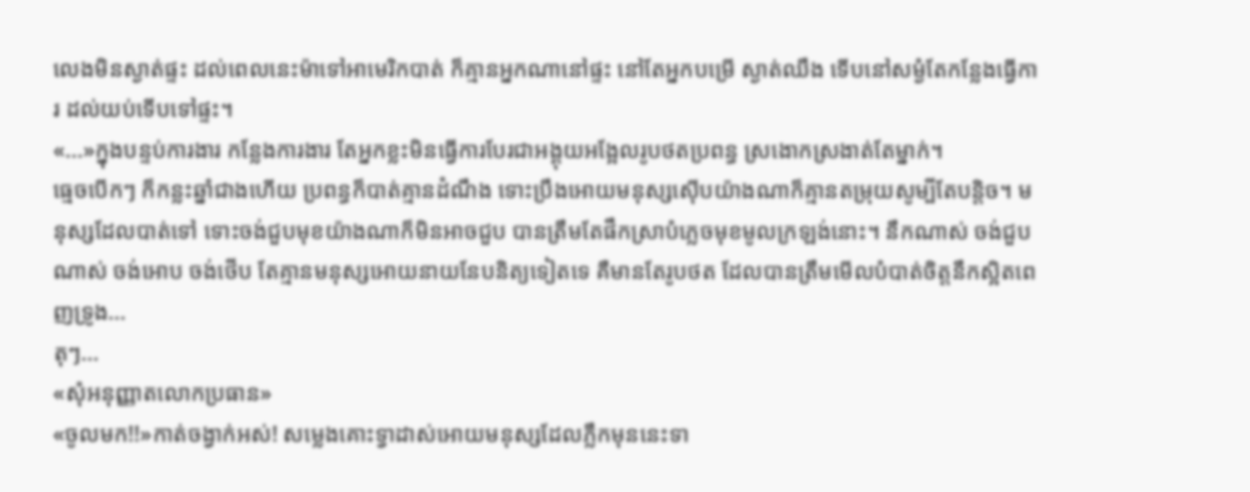លេងមិនស្ងាត់ផ្ទះ ដល់ពេលនេះម៉ាទៅអាមេរិកបាត់ ក៏គ្មានអ្នកណានៅផ្ទះ នៅតែអ្នកបម្រើ ស្ងាត់ឈឹង ទើបនៅសម្ងំតែកន្លែងធ្វើការ ដល់យប់ទើបទៅផ្ទះ។
«...»ក្នុងបន្ទប់ការងារ កន្លែងការងារ តែអ្នកខ្លះមិនធ្វើការបែរជាអង្គុយអង្អែលរូបថតប្រពន្ធ ស្រងោកស្រងាត់តែម្នាក់។
ធ្មេចបើកៗ ក៏កន្លះឆ្នាំជាងហើយ ប្រពន្ធក៏បាត់គ្មានដំណឹង ទោះប្រឹងអោយមនុស្សស៊ើបយ៉ាងណាក៏គ្មានតម្រុយសូម្បីតែបន្តិច។ មនុស្សដែលបាត់ទៅ ទោះចង់ជួបមុខយ៉ាងណាក៏មិនអាចជួប បានត្រឹមតែផឹកស្រាបំភ្លេចមុខមូលក្រឡង់នោះ។ នឹកណាស់ ចង់ជួបណាស់ ចង់អោប ចង់ថើប តែគ្មានមនុស្សអោយនាយនែបនិត្យទៀតទេ គឺមានតែរូបថត ដែលបានត្រឹមមើលបំបាត់ចិត្តនឹកស្អិតពេញទ្រូង...
តុៗ...
«សុំអនុញ្ញាតលោកប្រធាន»
«ចូលមក!!»កាត់ចង្វាក់អស់! សម្លេងគោះទ្វាដាស់អោយមនុស្សដែលភ្លឹកមុននេះទា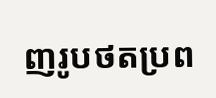ញរូបថតប្រព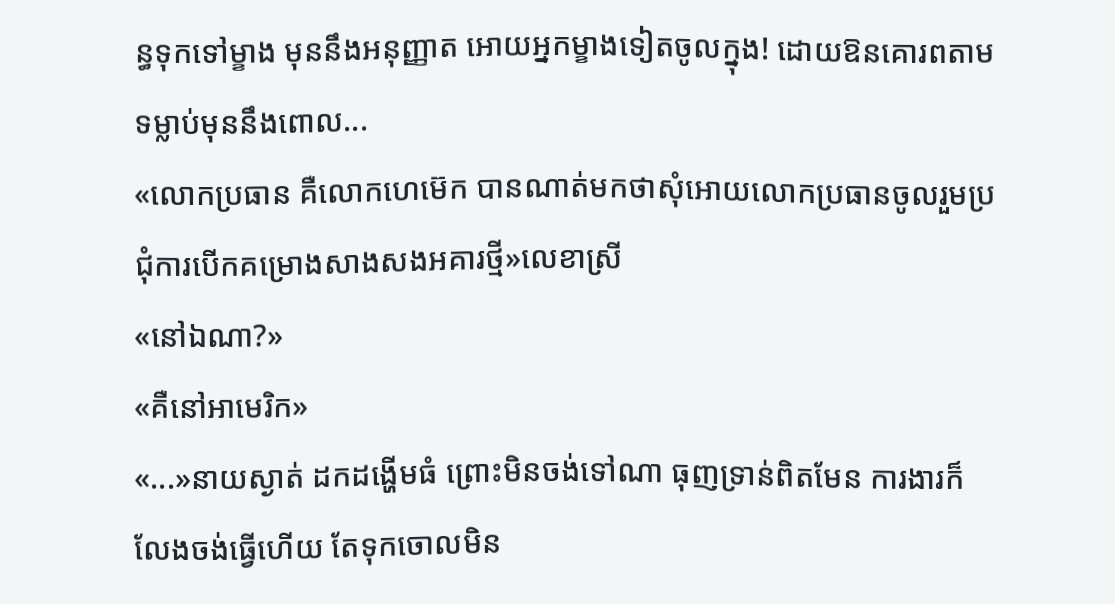ន្ធទុកទៅម្ខាង មុននឹងអនុញ្ញាត អោយអ្នកម្ខាងទៀតចូលក្នុង! ដោយឱនគោរពតាមទម្លាប់មុននឹងពោល...
«លោកប្រធាន គឺលោកហេម៊េក បានណាត់មកថាសុំអោយលោកប្រធានចូលរួមប្រជុំការបើកគម្រោងសាងសងអគារថ្មី»លេខាស្រី
«នៅឯណា?»
«គឺនៅអាមេរិក»
«...»នាយស្ងាត់ ដកដង្ហើមធំ ព្រោះមិនចង់ទៅណា ធុញទ្រាន់ពិតមែន ការងារក៏លែងចង់ធ្វើហើយ តែទុកចោលមិន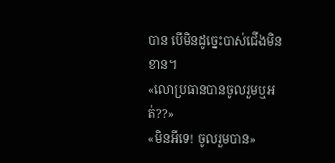បាន បើមិនដូច្នេះបាស់ជើងមិនខាន។
«លោប្រធានបានចូលរួមឬអត់??»
«មិនអីទេ! ចូលរួមបាន»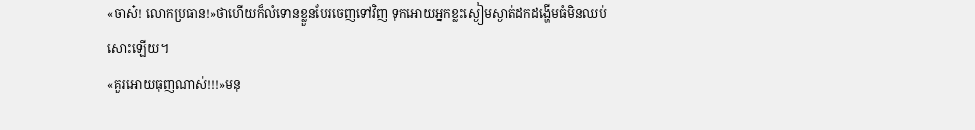«ចាស៎! លោកប្រធាន!»ថាហើយក៏លំទោនខ្លួនបែរចេញទៅវិញ ទុកអោយអ្នកខ្លះស្ងៀមស្ងាត់ដកដង្ហើមធំមិនឈប់សោះឡើយ។
«គួរអោយធុញណាស់!!!»មនុ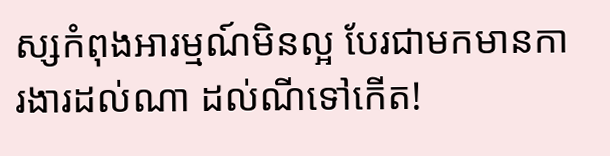ស្សកំពុងអារម្មណ៍មិនល្អ បែរជាមកមានការងារដល់ណា ដល់ណីទៅកើត!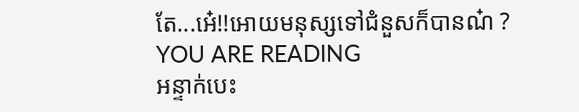តែ...អ៎េ!!អោយមនុស្សទៅជំនួសក៏បានណ៎ ?
YOU ARE READING
អន្ទាក់បេះ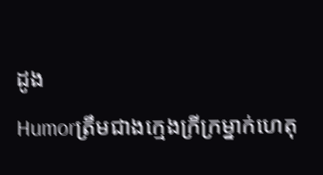ដូង
Humorត្រឹមជាងក្មេងក្រីក្រម្នាក់ហេតុ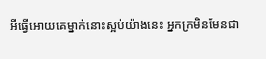អីធ្វើអោយគេម្នាក់នោះស្អប់យ៉ាងនេះ អ្នកក្រមិនមែនជា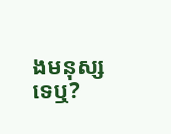ងមនុស្សទេឬ?